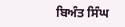ਬਿਅੰਤ ਸਿੰਘ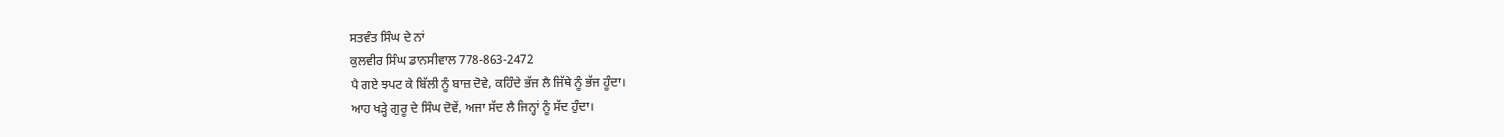ਸਤਵੰਤ ਸਿੰਘ ਦੇ ਨਾਂ
ਕੁਲਵੀਰ ਸਿੰਘ ਡਾਨਸੀਵਾਲ 778-863-2472
ਪੈ ਗਏ ਝਪਟ ਕੇ ਬਿੱਲੀ ਨੂੰ ਬਾਜ਼ ਦੋਵੇ, ਕਹਿੰਦੇ ਭੱਜ ਲੈ ਜਿੱਥੇ ਨੂੰ ਭੱਜ ਹੂੰਦਾ।
ਆਹ ਖੜ੍ਹੇ ਗੁਰੂ ਦੇ ਸਿੰਘ ਦੋਵੇਂ, ਅਜਾ ਸੱਦ ਲੈ ਜਿਨ੍ਹਾਂ ਨੂੰ ਸੱਦ ਹੁੰਦਾ।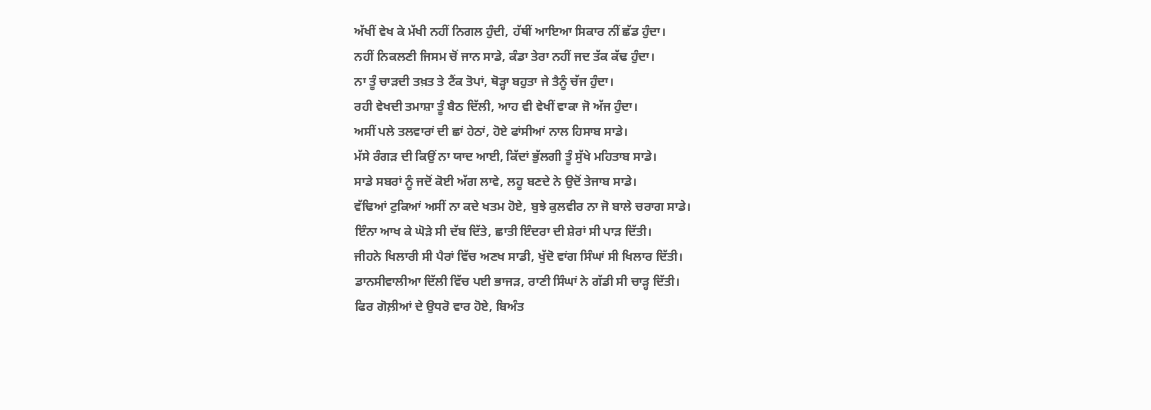ਅੱਖੀਂ ਵੇਖ ਕੇ ਮੱਖੀ ਨਹੀਂ ਨਿਗਲ ਹੁੰਦੀ, ਹੱਥੀਂ ਆਇਆ ਸਿਕਾਰ ਨੀਂ ਛੱਡ ਹੁੰਦਾ।
ਨਹੀਂ ਨਿਕਲਣੀ ਜਿਸਮ ਚੋਂ ਜਾਨ ਸਾਡੇ, ਕੰਡਾ ਤੇਰਾ ਨਹੀਂ ਜਦ ਤੱਕ ਕੱਢ ਹੁੰਦਾ।
ਨਾ ਤੂੰ ਚਾੜਦੀ ਤਖ਼ਤ ਤੇ ਟੈਂਕ ਤੋਪਾਂ, ਥੋੜ੍ਹਾ ਬਹੁਤਾ ਜੇ ਤੈਨੂੰ ਚੱਜ ਹੁੰਦਾ।
ਰਹੀ ਵੇਖਦੀ ਤਮਾਸ਼ਾ ਤੂੰ ਬੈਠ ਦਿੱਲੀ, ਆਹ ਵੀ ਵੇਖੀਂ ਵਾਕਾ ਜੋ ਅੱਜ ਹੁੰਦਾ।
ਅਸੀਂ ਪਲੇ ਤਲਵਾਰਾਂ ਦੀ ਛਾਂ ਹੇਠਾਂ, ਹੋਏ ਫਾਂਸੀਆਂ ਨਾਲ ਹਿਸਾਬ ਸਾਡੇ।
ਮੱਸੇ ਰੰਗੜ ਦੀ ਕਿਉਂ ਨਾ ਯਾਦ ਆਈ, ਕਿੱਦਾਂ ਭੁੱਲਗੀ ਤੂੰ ਸੁੱਖੇ ਮਹਿਤਾਬ ਸਾਡੇ।
ਸਾਡੇ ਸਬਰਾਂ ਨੂੰ ਜਦੋਂ ਕੋਈ ਅੱਗ ਲਾਵੇ, ਲਹੂ ਬਣਦੇ ਨੇ ਉਦੋਂ ਤੇਜਾਬ ਸਾਡੇ।
ਵੱਢਿਆਂ ਟੁਕਿਆਂ ਅਸੀਂ ਨਾ ਕਦੇ ਖਤਮ ਹੋਏ, ਬੁਝੇ ਕੁਲਵੀਰ ਨਾ ਜੋ ਬਾਲੇ ਚਰਾਗ ਸਾਡੇ।
ਇੰਨਾ ਆਖ ਕੇ ਘੋੜੇ ਸੀ ਦੱਬ ਦਿੱਤੇ, ਛਾਤੀ ਇੰਦਰਾ ਦੀ ਸ਼ੇਰਾਂ ਸੀ ਪਾੜ ਦਿੱਤੀ।
ਜੀਹਨੇ ਖਿਲਾਰੀ ਸੀ ਪੈਰਾਂ ਵਿੱਚ ਅਣਖ ਸਾਡੀ, ਖੁੱਦੋ ਵਾਂਗ ਸਿੰਘਾਂ ਸੀ ਖਿਲਾਰ ਦਿੱਤੀ।
ਡਾਨਸੀਵਾਲੀਆ ਦਿੱਲੀ ਵਿੱਚ ਪਈ ਭਾਜੜ, ਰਾਣੀ ਸਿੰਘਾਂ ਨੇ ਗੱਡੀ ਸੀ ਚਾੜ੍ਹ ਦਿੱਤੀ।
ਫਿਰ ਗੋਲ਼ੀਆਂ ਦੇ ਉਧਰੋ ਵਾਰ ਹੋਏ, ਬਿਅੰਤ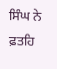ਸਿੰਘ ਨੇ ਫ਼ਤਹਿ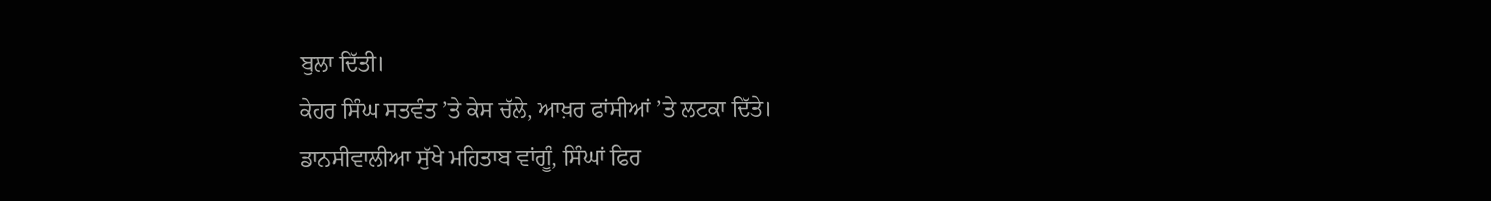ਬੁਲਾ ਦਿੱਤੀ।
ਕੇਹਰ ਸਿੰਘ ਸਤਵੰਤ ’ਤੇ ਕੇਸ ਚੱਲੇ, ਆਖ਼ਰ ਫਾਂਸੀਆਂ ’ਤੇ ਲਟਕਾ ਦਿੱਤੇ।
ਡਾਨਸੀਵਾਲੀਆ ਸੁੱਖੇ ਮਹਿਤਾਬ ਵਾਂਗੂੰ, ਸਿੰਘਾਂ ਫਿਰ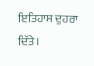ਇਤਿਹਾਸ ਦੁਹਰਾ ਦਿੱਤੇ।